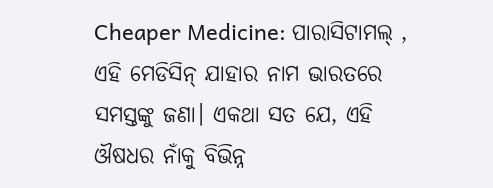Cheaper Medicine: ପାରାସିଟାମଲ୍ , ଏହି ମେଡିସିନ୍ ଯାହାର ନାମ ଭାରତରେ ସମସ୍ତଙ୍କୁ ଜଣା। ଏକଥା ସତ ଯେ, ଏହି ଔଷଧର ନାଁକୁ ବିଭିନ୍ନ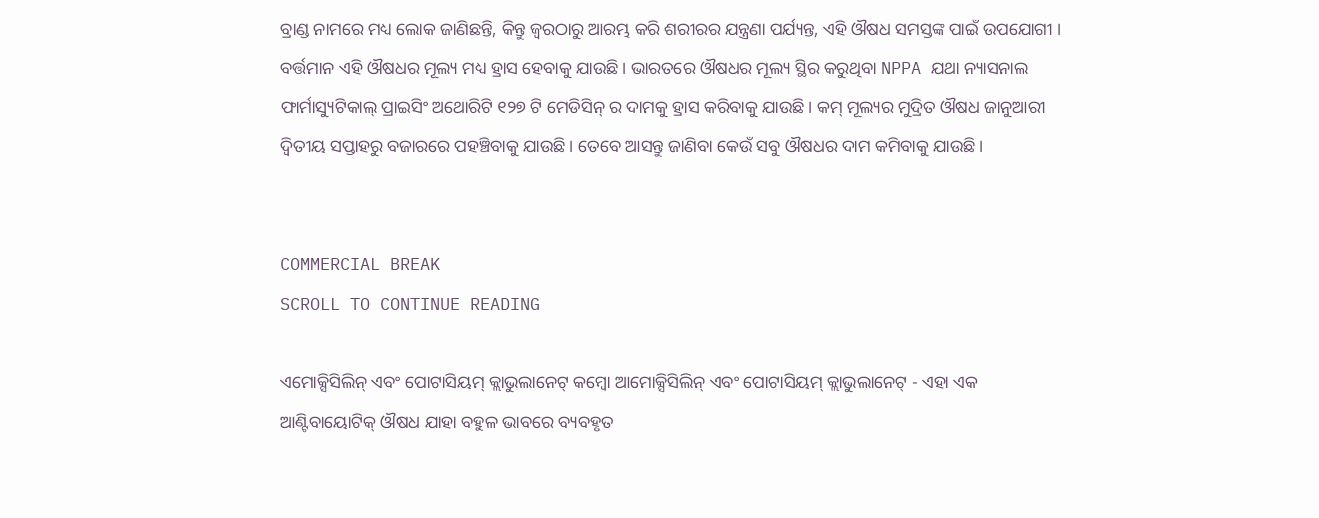ବ୍ରାଣ୍ଡ ନାମରେ ମଧ୍ୟ ଲୋକ ଜାଣିଛନ୍ତି, କିନ୍ତୁ ଜ୍ୱରଠାରୁ ଆରମ୍ଭ କରି ଶରୀରର ଯନ୍ତ୍ରଣା ପର୍ଯ୍ୟନ୍ତ, ଏହି ଔଷଧ ସମସ୍ତଙ୍କ ପାଇଁ ଉପଯୋଗୀ । ବର୍ତ୍ତମାନ ଏହି ଔଷଧର ମୂଲ୍ୟ ମଧ୍ୟ ହ୍ରାସ ହେବାକୁ ଯାଉଛି। ଭାରତରେ ଔଷଧର ମୂଲ୍ୟ ସ୍ଥିର କରୁଥିବା NPPA ଯଥା ନ୍ୟାସନାଲ ଫାର୍ମାସ୍ୟୁଟିକାଲ୍ ପ୍ରାଇସିଂ ଅଥୋରିଟି ୧୨୭ ଟି ମେଡିସିନ୍ ର ଦାମକୁ ହ୍ରାସ କରିବାକୁ ଯାଉଛି। କମ୍ ମୂଲ୍ୟର ମୁଦ୍ରିତ ଔଷଧ ଜାନୁଆରୀ ଦ୍ୱିତୀୟ ସପ୍ତାହରୁ ବଜାରରେ ପହଞ୍ଚିବାକୁ ଯାଉଛି। ତେବେ ଆସନ୍ତୁ ଜାଣିବା କେଉଁ ସବୁ ଔଷଧର ଦାମ କମିବାକୁ ଯାଉଛି।


COMMERCIAL BREAK
SCROLL TO CONTINUE READING

ଏମୋକ୍ସିସିଲିନ୍ ଏବଂ ପୋଟାସିୟମ୍ କ୍ଲାଭୁଲାନେଟ୍ କମ୍ବୋ ଆମୋକ୍ସିସିଲିନ୍ ଏବଂ ପୋଟାସିୟମ୍ କ୍ଲାଭୁଲାନେଟ୍ - ଏହା ଏକ ଆଣ୍ଟିବାୟୋଟିକ୍ ଔଷଧ ଯାହା ବହୁଳ ଭାବରେ ବ୍ୟବହୃତ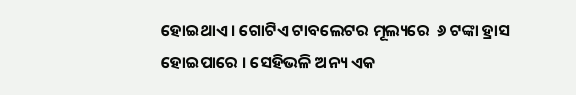ହୋଇଥାଏ । ଗୋଟିଏ ଟାବଲେଟର ମୂଲ୍ୟରେ  ୬ ଟଙ୍କା ହ୍ରାସ ହୋଇପାରେ । ସେହିଭଳି ଅନ୍ୟ ଏକ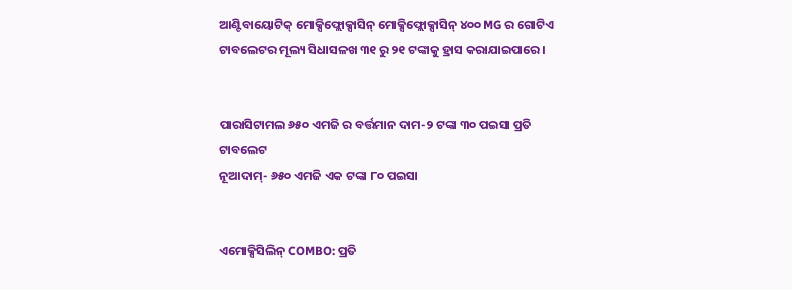ଆଣ୍ଟିବାୟୋଟିକ୍ ମୋକ୍ସିଫ୍ଲୋକ୍ସାସିନ୍ ମୋକ୍ସିଫ୍ଲୋକ୍ସାସିନ୍ ୪୦୦ MG ର ଗୋଟିଏ ଟାବଲେଟର ମୂଲ୍ୟ ସିଧାସଳଖ ୩୧ ରୁ ୨୧ ଟଙ୍କାକୁ ହ୍ରାସ କରାଯାଇପାରେ ।


ପାରାସିଟାମଲ ୬୫୦ ଏମଜି ର ବର୍ତ୍ତମାନ ଦାମ-୨ ଟଙ୍କା ୩୦ ପଇସା ପ୍ରତି ଟାବଲେଟ
ନୂଆଦାମ୍- ୬୫୦ ଏମଜି ଏକ ଟଙ୍କା ୮୦ ପଇସା


ଏମୋକ୍ସିସିଲିନ୍ COMBO: ପ୍ରତି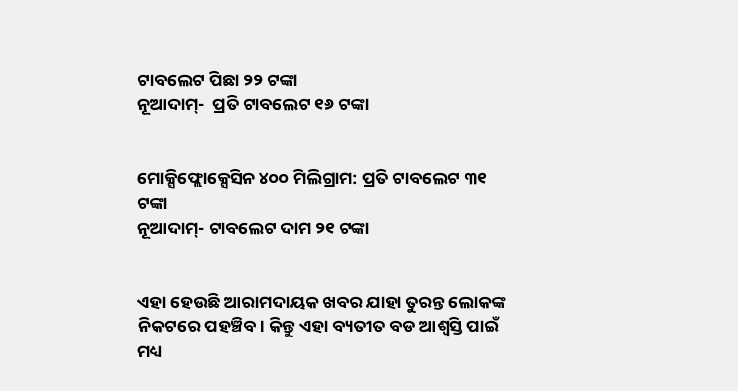ଟାବଲେଟ ପିଛା ୨୨ ଟଙ୍କା
ନୂଆଦାମ୍-  ପ୍ରତି ଟାବଲେଟ ୧୬ ଟଙ୍କା


ମୋକ୍ସିଫ୍ଲୋକ୍ସେସିନ ୪୦୦ ମିଲିଗ୍ରାମ: ପ୍ରତି ଟାବଲେଟ ୩୧ ଟଙ୍କା
ନୂଆଦାମ୍- ଟାବଲେଟ ଦାମ ୨୧ ଟଙ୍କା


ଏହା ହେଉଛି ଆରାମଦାୟକ ଖବର ଯାହା ତୁରନ୍ତ ଲୋକଙ୍କ ନିକଟରେ ପହଞ୍ଚିବ। କିନ୍ତୁ ଏହା ବ୍ୟତୀତ ବଡ ଆଶ୍ୱସ୍ତି ପାଇଁ ମଧ୍ୟ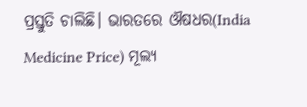ପ୍ରସ୍ତୁତି ଚାଲିଛି। ଭାରତରେ ଔଷଧର(India Medicine Price) ମୂଲ୍ୟ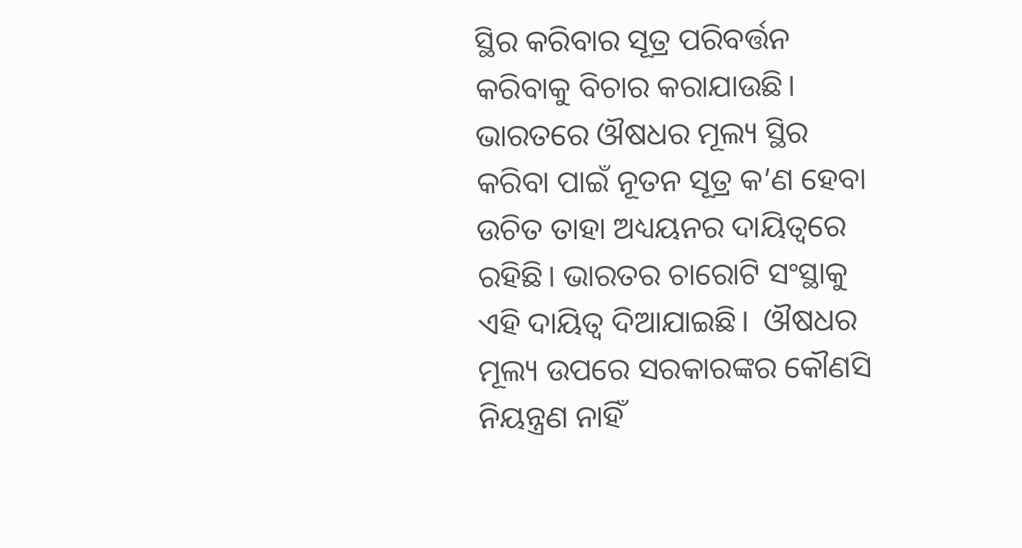ସ୍ଥିର କରିବାର ସୂତ୍ର ପରିବର୍ତ୍ତନ କରିବାକୁ ବିଚାର କରାଯାଉଛି। ଭାରତରେ ଔଷଧର ମୂଲ୍ୟ ସ୍ଥିର କରିବା ପାଇଁ ନୂତନ ସୂତ୍ର କ’ଣ ହେବା ଉଚିତ ତାହା ଅଧ୍ୟୟନର ଦାୟିତ୍ୱରେ ରହିଛି। ଭାରତର ଚାରୋଟି ସଂସ୍ଥାକୁ ଏହି ଦାୟିତ୍ୱ ଦିଆଯାଇଛି।  ଔଷଧର ମୂଲ୍ୟ ଉପରେ ସରକାରଙ୍କର କୌଣସି ନିୟନ୍ତ୍ରଣ ନାହିଁ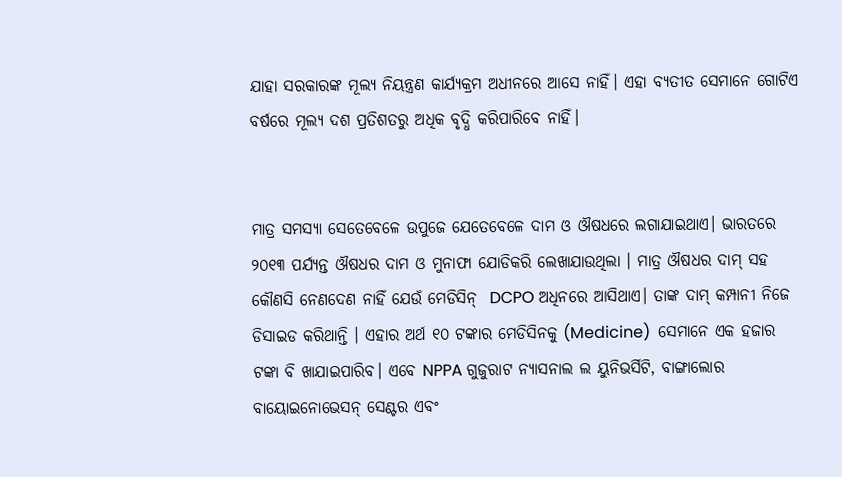ଯାହା ସରକାରଙ୍କ ମୂଲ୍ୟ ନିୟନ୍ତ୍ରଣ କାର୍ଯ୍ୟକ୍ରମ ଅଧୀନରେ ଆସେ ନାହିଁ। ଏହା ବ୍ୟତୀତ ସେମାନେ ଗୋଟିଏ ବର୍ଷରେ ମୂଲ୍ୟ ଦଶ ପ୍ରତିଶତରୁ ଅଧିକ ବୃଦ୍ଧି କରିପାରିବେ ନାହିଁ।


ମାତ୍ର ସମସ୍ୟା ସେତେବେଳେ ଉପୁଜେ ଯେତେବେଳେ ଦାମ ଓ ଔଷଧରେ ଲଗାଯାଇଥାଏ। ଭାରତରେ ୨୦୧୩ ପର୍ଯ୍ୟନ୍ତ ଔଷଧର ଦାମ ଓ ମୁନାଫା ଯୋଡିକରି ଲେଖାଯାଉଥିଲା । ମାତ୍ର ଔଷଧର ଦାମ୍ ସହ କୌଣସି ନେଣଦେଣ ନାହିଁ ଯେଉଁ ମେଡିସିନ୍  DCPO ଅଧିନରେ ଆସିଥାଏ। ତାଙ୍କ ଦାମ୍ କମ୍ପାନୀ ନିଜେ ଡିସାଇଡ କରିଥାନ୍ତି । ଏହାର ଅର୍ଥ ୧୦ ଟଙ୍କାର ମେଡିସିନକୁ (Medicine)  ସେମାନେ ଏକ ହଜାର ଟଙ୍କା ବି ଖାଯାଇପାରିବ। ଏବେ NPPA ଗୁଜୁରାଟ ନ୍ୟାସନାଲ ଲ ୟୁନିଭର୍ସିଟି, ବାଙ୍ଗାଲୋର ବାୟୋଇନୋଭେସନ୍ ସେଣ୍ଟର ଏବଂ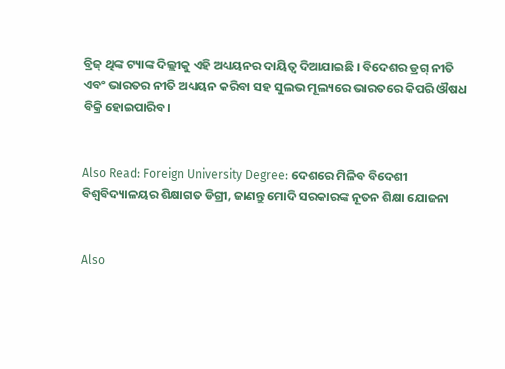ବ୍ରିଜ୍ ଥିଙ୍କ ଟ୍ୟାଙ୍କ ଦିଲ୍ଲୀକୁ ଏହି ଅଧ୍ୟୟନର ଦାୟିତ୍ୱ ଦିଆଯାଇଛି । ବିଦେଶର ଡ୍ରଗ୍ ନୀତି ଏବଂ ଭାରତର ନୀତି ଅଧ୍ୟୟନ କରିବା ସହ ସୁଲଭ ମୂଲ୍ୟରେ ଭାରତରେ କିପରି ଔଷଧ ବିକ୍ରି ହୋଇପାରିବ।


Also Read: Foreign University Degree: ଦେଶରେ ମିଳିବ ବିଦେଶୀ ବିଶ୍ୱବିଦ୍ୟାଳୟର ଶିକ୍ଷାଗତ ଡିଗ୍ରୀ, ଜାଣନ୍ତୁ ମୋଦି ସରକାରଙ୍କ ନୂତନ ଶିକ୍ଷା ଯୋଜନା


Also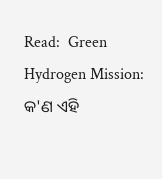Read:  Green Hydrogen Mission: କ'ଣ ଏହି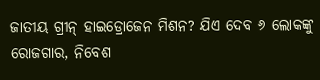ଜାତୀୟ ଗ୍ରୀନ୍ ହାଇଡ୍ରୋଜେନ ମିଶନ? ଯିଏ ଦେବ ୬ ଲୋକଙ୍କୁ ରୋଜଗାର, ନିବେଶ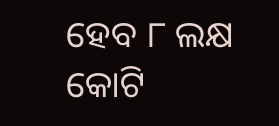ହେବ ୮ ଲକ୍ଷ କୋଟି